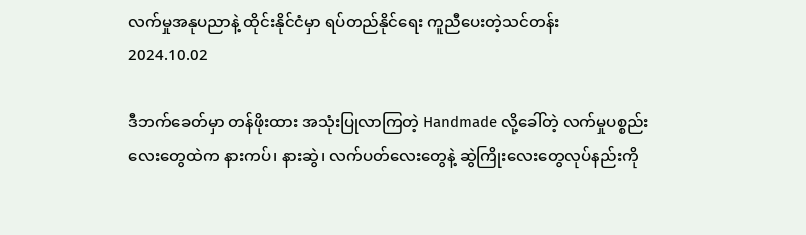လက်မှုအနုပညာနဲ့ ထိုင်းနိုင်ငံမှာ ရပ်တည်နိုင်ရေး ကူညီပေးတဲ့သင်တန်း
2024.10.02

ဒီဘက်ခေတ်မှာ တန်ဖိုးထား အသုံးပြုလာကြတဲ့ Handmade လို့ခေါ်တဲ့ လက်မှုပစ္စည်းလေးတွေထဲက နားကပ်၊ နားဆွဲ၊ လက်ပတ်လေးတွေနဲ့ ဆွဲကြိုးလေးတွေလုပ်နည်းကို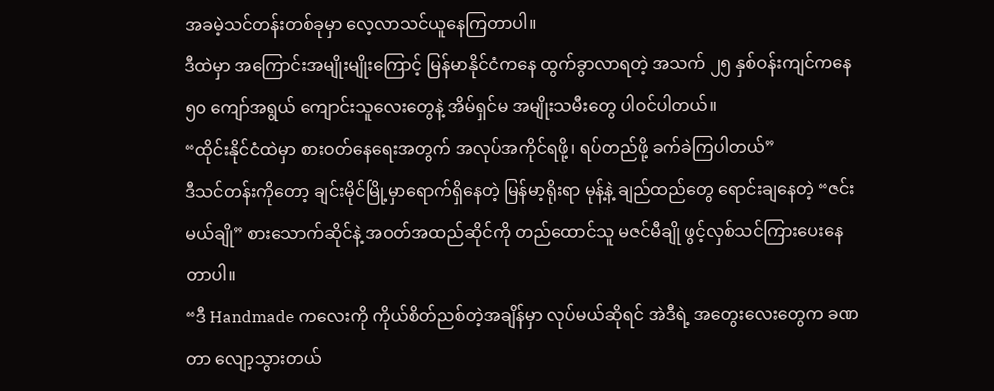အခမဲ့သင်တန်းတစ်ခုမှာ လေ့လာသင်ယူနေကြတာပါ။
ဒီထဲမှာ အကြောင်းအမျိုးမျိုးကြောင့် မြန်မာနိုင်ငံကနေ ထွက်ခွာလာရတဲ့ အသက် ၂၅ နှစ်ဝန်းကျင်ကနေ ၅၀ ကျော်အရွယ် ကျောင်းသူလေးတွေနဲ့ အိမ်ရှင်မ အမျိုးသမီးတွေ ပါဝင်ပါတယ်။
“ထိုင်းနိုင်ငံထဲမှာ စားဝတ်နေရေးအတွက် အလုပ်အကိုင်ရဖို့၊ ရပ်တည်ဖို့ ခက်ခဲကြပါတယ်”
ဒီသင်တန်းကိုတော့ ချင်းမိုင်မြို့မှာရောက်ရှိနေတဲ့ မြန်မာ့ရိုးရာ မုန့်နဲ့ ချည်ထည်တွေ ရောင်းချနေတဲ့ “ဇင်းမယ်ချို” စားသောက်ဆိုင်နဲ့ အဝတ်အထည်ဆိုင်ကို တည်ထောင်သူ မဇင်မီချို ဖွင့်လှစ်သင်ကြားပေးနေတာပါ။
“ဒီ Handmade ကလေးကို ကိုယ်စိတ်ညစ်တဲ့အချိန်မှာ လုပ်မယ်ဆိုရင် အဲဒီရဲ့ အတွေးလေးတွေက ခဏတာ လျော့သွားတယ်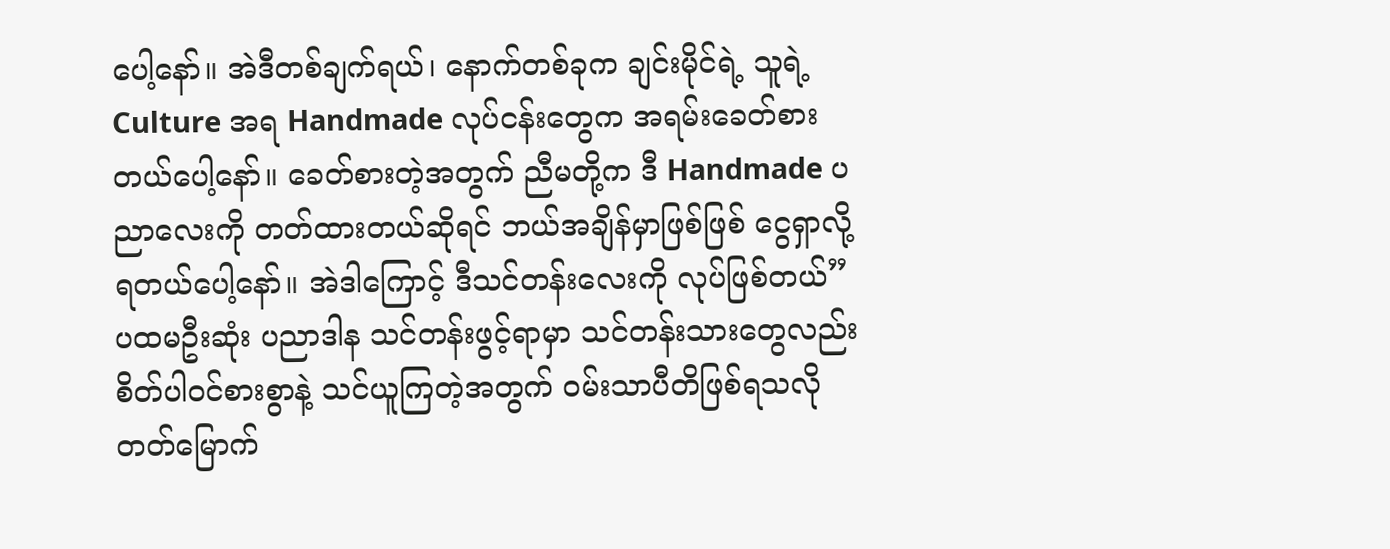ပေါ့နော်။ အဲဒီတစ်ချက်ရယ်၊ နောက်တစ်ခုက ချင်းမိုင်ရဲ့ သူရဲ့ Culture အရ Handmade လုပ်ငန်းတွေက အရမ်းခေတ်စားတယ်ပေါ့နော်။ ခေတ်စားတဲ့အတွက် ညီမတို့က ဒီ Handmade ပညာလေးကို တတ်ထားတယ်ဆိုရင် ဘယ်အချိန်မှာဖြစ်ဖြစ် ငွေရှာလို့ ရတယ်ပေါ့နော်။ အဲဒါကြောင့် ဒီသင်တန်းလေးကို လုပ်ဖြစ်တယ်”
ပထမဦးဆုံး ပညာဒါန သင်တန်းဖွင့်ရာမှာ သင်တန်းသားတွေလည်း စိတ်ပါဝင်စားစွာနဲ့ သင်ယူကြတဲ့အတွက် ဝမ်းသာပီတိဖြစ်ရသလို တတ်မြောက်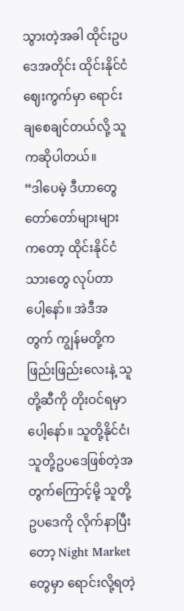သွားတဲ့အခါ ထိုင်းဥပဒေအတိုင်း ထိုင်းနိုင်ငံဈေးကွက်မှာ ရောင်းချစေချင်တယ်လို့ သူကဆိုပါတယ်။
“ဒါပေမဲ့ ဒီဟာတွေ တော်တော်များများကတော့ ထိုင်းနိုင်ငံသားတွေ လုပ်တာပေါ့နော်။ အဲဒီအတွက် ကျွန်မတို့က ဖြည်းဖြည်းလေးနဲ့ သူတို့ဆီကို တိုးဝင်ရမှာပေါ့နော်။ သူတို့နိုင်ငံ၊ သူတို့ဥပဒေဖြစ်တဲ့အတွက်ကြောင့်မို့ သူတို့ဥပဒေကို လိုက်နာပြီးတော့ Night Market တွေမှာ ရောင်းလို့ရတဲ့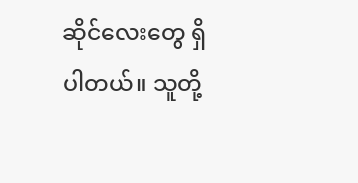ဆိုင်လေးတွေ ရှိပါတယ်။ သူတို့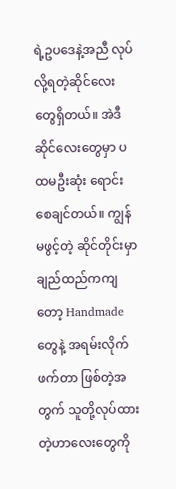ရဲ့ဥပဒေနဲ့အညီ လုပ်လို့ရတဲ့ဆိုင်လေးတွေရှိတယ်။ အဲဒီဆိုင်လေးတွေမှာ ပထမဦးဆုံး ရောင်းစေချင်တယ်။ ကျွန်မဖွင့်တဲ့ ဆိုင်တိုင်းမှာ ချည်ထည်ကကျတော့ Handmade တွေနဲ့ အရမ်းလိုက်ဖက်တာ ဖြစ်တဲ့အတွက် သူတို့လုပ်ထားတဲ့ဟာလေးတွေကို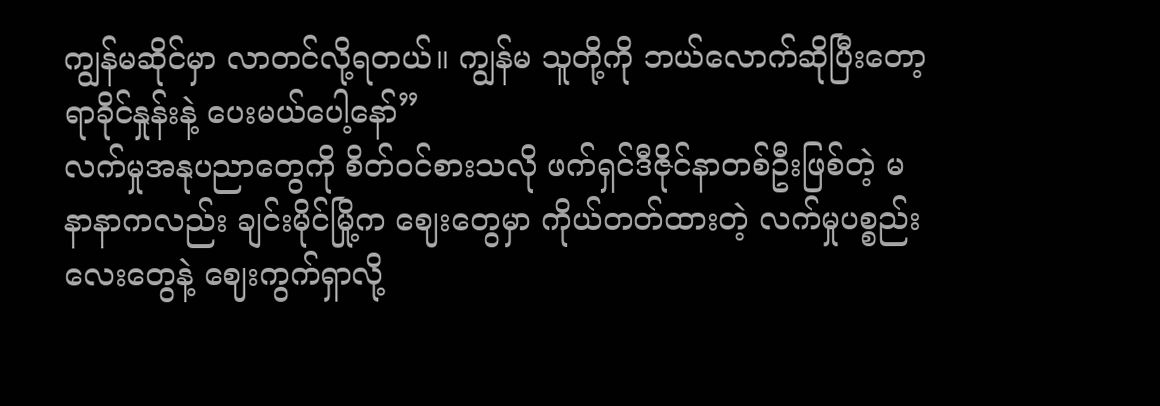ကျွန်မဆိုင်မှာ လာတင်လို့ရတယ်။ ကျွန်မ သူတို့ကို ဘယ်လောက်ဆိုပြီးတော့ ရာခိုင်နှုန်းနဲ့ ပေးမယ်ပေါ့နော်”
လက်မှုအနုပညာတွေကို စိတ်ဝင်စားသလို ဖက်ရှင်ဒီဇိုင်နာတစ်ဦးဖြစ်တဲ့ မနာနာကလည်း ချင်းမိုင်မြို့က ဈေးတွေမှာ ကိုယ်တတ်ထားတဲ့ လက်မှုပစ္စည်းလေးတွေနဲ့ ဈေးကွက်ရှာလို့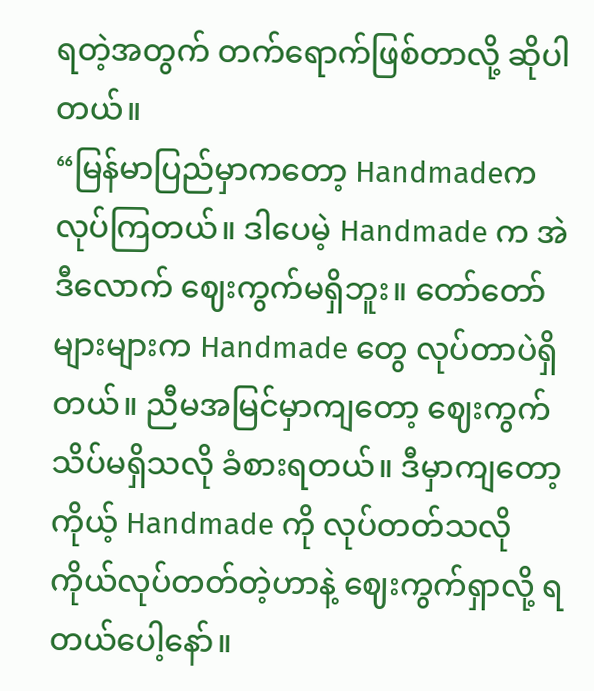ရတဲ့အတွက် တက်ရောက်ဖြစ်တာလို့ ဆိုပါတယ်။
“မြန်မာပြည်မှာကတော့ Handmadeက လုပ်ကြတယ်။ ဒါပေမဲ့ Handmade က အဲဒီလောက် ဈေးကွက်မရှိဘူး။ တော်တော်များများက Handmade တွေ လုပ်တာပဲရှိတယ်။ ညီမအမြင်မှာကျတော့ ဈေးကွက် သိပ်မရှိသလို ခံစားရတယ်။ ဒီမှာကျတော့ ကိုယ့် Handmade ကို လုပ်တတ်သလို ကိုယ်လုပ်တတ်တဲ့ဟာနဲ့ ဈေးကွက်ရှာလို့ ရတယ်ပေါ့နော်။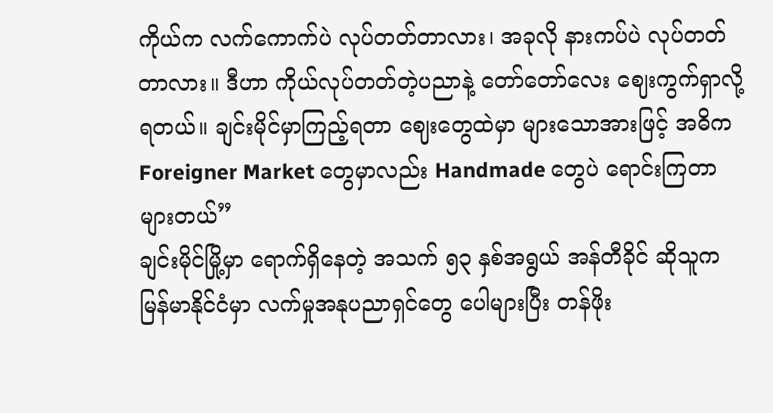ကိုယ်က လက်ကောက်ပဲ လုပ်တတ်တာလား၊ အခုလို နားကပ်ပဲ လုပ်တတ်တာလား။ ဒီဟာ ကိုယ်လုပ်တတ်တဲ့ပညာနဲ့ တော်တော်လေး ဈေးကွက်ရှာလို့ရတယ်။ ချင်းမိုင်မှာကြည့်ရတာ ဈေးတွေထဲမှာ များသောအားဖြင့် အဓိက Foreigner Market တွေမှာလည်း Handmade တွေပဲ ရောင်းကြတာ များတယ်”
ချင်းမိုင်မြို့မှာ ရောက်ရှိနေတဲ့ အသက် ၅၃ နှစ်အရွယ် အန်တီခိုင် ဆိုသူက မြန်မာနိုင်ငံမှာ လက်မှုအနုပညာရှင်တွေ ပေါများပြီး တန်ဖိုး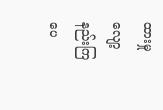ထားမှု လျော့နည်းကြပေ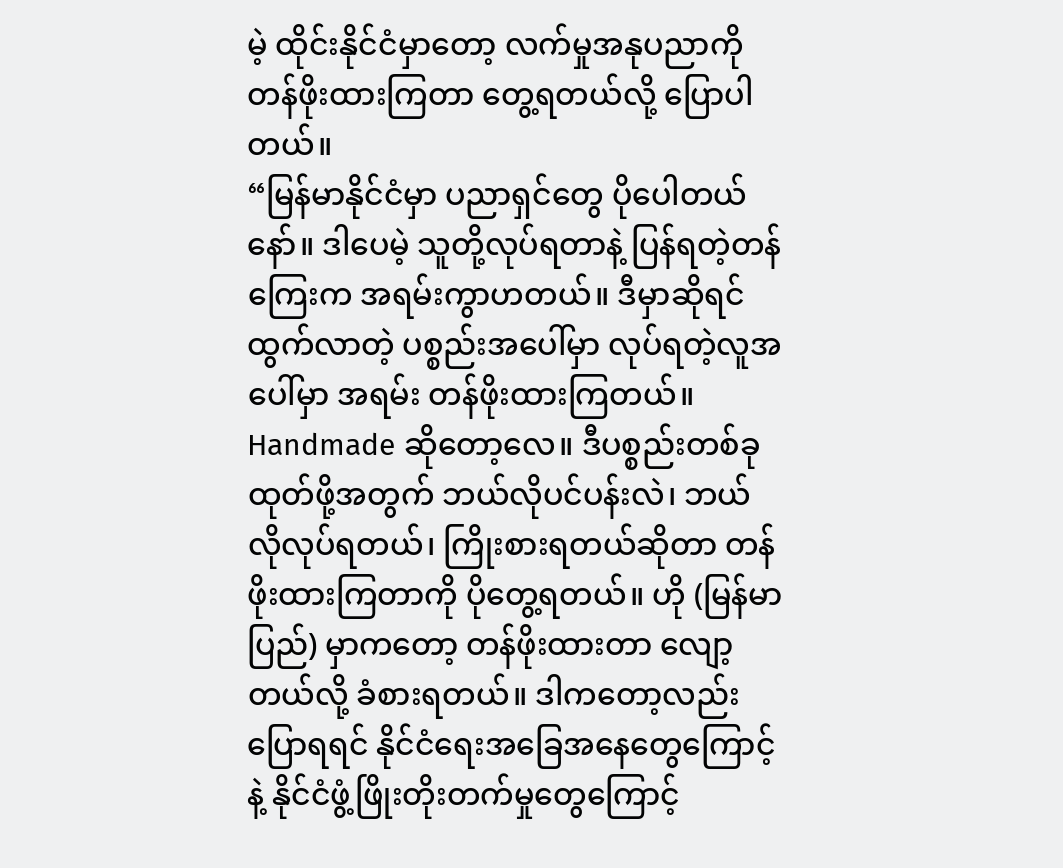မဲ့ ထိုင်းနိုင်ငံမှာတော့ လက်မှုအနုပညာကို တန်ဖိုးထားကြတာ တွေ့ရတယ်လို့ ပြောပါတယ်။
“မြန်မာနိုင်ငံမှာ ပညာရှင်တွေ ပိုပေါတယ်နော်။ ဒါပေမဲ့ သူတို့လုပ်ရတာနဲ့ ပြန်ရတဲ့တန်ကြေးက အရမ်းကွာဟတယ်။ ဒီမှာဆိုရင် ထွက်လာတဲ့ ပစ္စည်းအပေါ်မှာ လုပ်ရတဲ့လူအပေါ်မှာ အရမ်း တန်ဖိုးထားကြတယ်။ Handmade ဆိုတော့လေ။ ဒီပစ္စည်းတစ်ခု ထုတ်ဖို့အတွက် ဘယ်လိုပင်ပန်းလဲ၊ ဘယ်လိုလုပ်ရတယ်၊ ကြိုးစားရတယ်ဆိုတာ တန်ဖိုးထားကြတာကို ပိုတွေ့ရတယ်။ ဟို (မြန်မာပြည်) မှာကတော့ တန်ဖိုးထားတာ လျော့တယ်လို့ ခံစားရတယ်။ ဒါကတော့လည်း ပြောရရင် နိုင်ငံရေးအခြေအနေတွေကြောင့်နဲ့ နိုင်ငံဖွံ့ဖြိုးတိုးတက်မှုတွေကြောင့်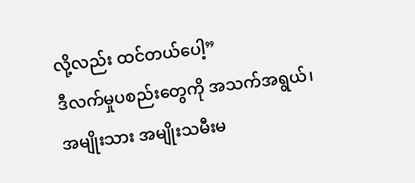လို့လည်း ထင်တယ်ပေါ့”
ဒီလက်မှုပစည်းတွေကို အသက်အရွယ်၊ အမျိုးသား အမျိုးသမီးမ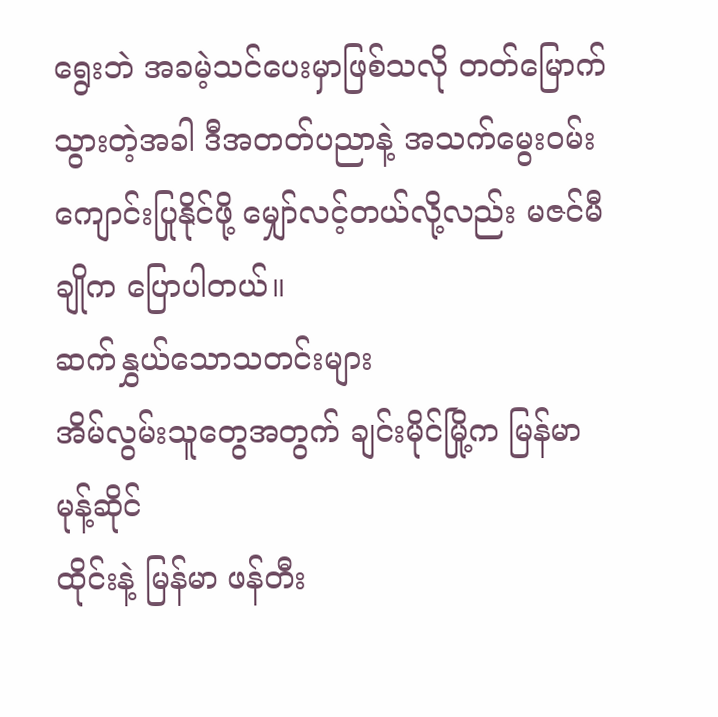ရွေးဘဲ အခမဲ့သင်ပေးမှာဖြစ်သလို တတ်မြောက်သွားတဲ့အခါ ဒီအတတ်ပညာနဲ့ အသက်မွေးဝမ်းကျောင်းပြုနိုင်ဖို့ မျှော်လင့်တယ်လို့လည်း မဇင်မီချိုက ပြောပါတယ်။
ဆက်နွှယ်သောသတင်းများ
အိမ်လွမ်းသူတွေအတွက် ချင်းမိုင်မြို့က မြန်မာမုန့်ဆိုင်
ထိုင်းနဲ့ မြန်မာ ဖန်တီး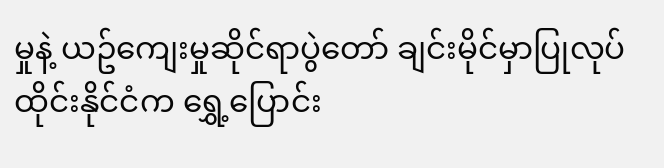မှုနဲ့ ယဥ်ကျေးမှုဆိုင်ရာပွဲတော် ချင်းမိုင်မှာပြုလုပ်
ထိုင်းနိုင်ငံက ရွှေ့ပြောင်း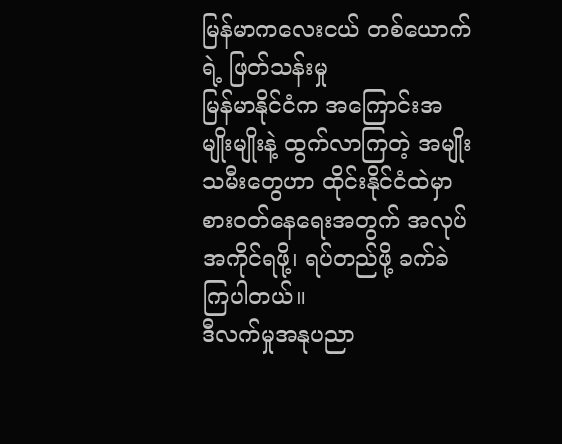မြန်မာကလေးငယ် တစ်ယောက်ရဲ့ ဖြတ်သန်းမှု
မြန်မာနိုင်ငံက အကြောင်းအမျိုးမျိုးနဲ့ ထွက်လာကြတဲ့ အမျိုးသမီးတွေဟာ ထိုင်းနိုင်ငံထဲမှာ စားဝတ်နေရေးအတွက် အလုပ်အကိုင်ရဖို့၊ ရပ်တည်ဖို့ ခက်ခဲကြပါတယ်။
ဒီလက်မှုအနုပညာ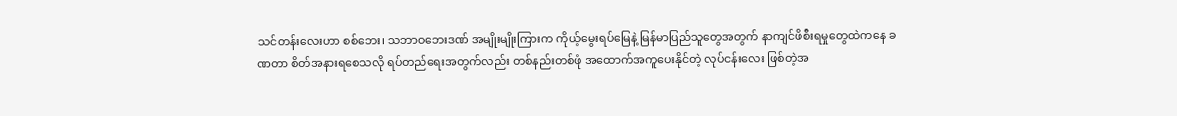သင်တန်းလေးဟာ စစ်ဘေး၊ သဘာဝဘေးဒဏ် အမျိုးမျိုးကြားက ကိုယ့်မွေးရပ်မြေနဲ့ မြန်မာပြည်သူတွေအတွက် နာကျင်ဖိစီးရမှုတွေထဲကနေ ခဏတာ စိတ်အနားရစေသလို ရပ်တည်ရေးအတွက်လည်း တစ်နည်းတစ်ဖုံ အထောက်အကူပေးနိုင်တဲ့ လုပ်ငန်းလေး ဖြစ်တဲ့အ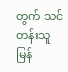တွက် သင်တန်းသူ မြန်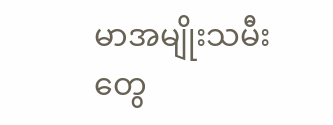မာအမျိုးသမီးတွေ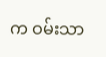က ဝမ်းသာ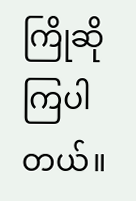ကြိုဆိုကြပါတယ်။